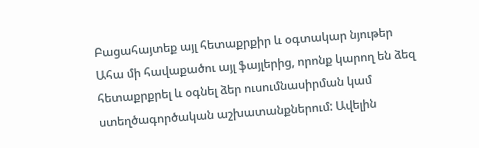Բացահայտեք այլ հետաքրքիր և օգտակար նյութեր
Ահա մի հավաքածու այլ ֆայլերից, որոնք կարող են ձեզ հետաքրքրել և օգնել ձեր ուսումնասիրման կամ ստեղծագործական աշխատանքներում: Ավելին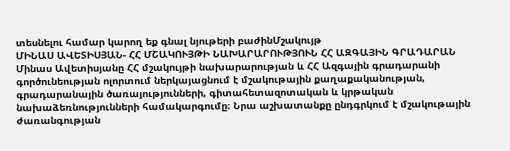տեսնելու համար կարող եք գնալ նյութերի բաժինՄշակույթ
ՄԻՆԱՍ ԱՎԵՏԻՍՅԱՆ- ՀՀ ՄՇԱԿՈՒՅԹԻ ՆԱԽԱՐԱՐՈՒԹՅՈՒՆ ՀՀ ԱԶԳԱՅԻՆ ԳՐԱԴԱՐԱՆ
Մինաս Ավետիսյանը ՀՀ մշակույթի նախարարության և ՀՀ Ազգային գրադարանի գործունեության ոլորտում ներկայացնում է մշակութային քաղաքականության, գրադարանային ծառայությունների, գիտահետազոտական և կրթական նախաձեռնությունների համակարգումը։ Նրա աշխատանքը ընդգրկում է մշակութային ժառանգության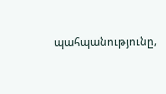պահպանությունը,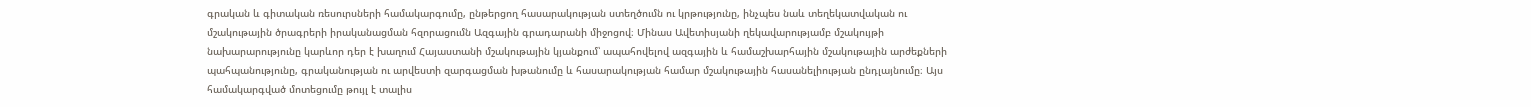գրական և գիտական ռեսուրսների համակարգումը, ընթերցող հասարակության ստեղծումն ու կրթությունը, ինչպես նաև տեղեկատվական ու մշակութային ծրագրերի իրականացման հզորացումն Ազգային գրադարանի միջոցով։ Մինաս Ավետիսյանի ղեկավարությամբ մշակույթի նախարարությունը կարևոր դեր է խաղում Հայաստանի մշակութային կյանքում՝ ապահովելով ազգային և համաշխարհային մշակութային արժեքների պահպանությունը, գրականության ու արվեստի զարգացման խթանումը և հասարակության համար մշակութային հասանելիության ընդլայնումը։ Այս համակարգված մոտեցումը թույլ է տալիս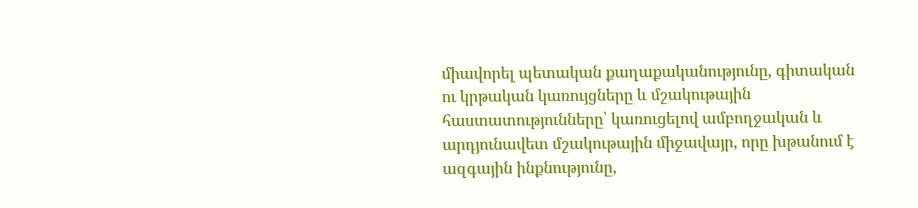միավորել պետական քաղաքականությունը, գիտական ու կրթական կառույցները և մշակութային հաստատությունները՝ կառուցելով ամբողջական և արդյունավետ մշակութային միջավայր, որը խթանում է ազգային ինքնությունը,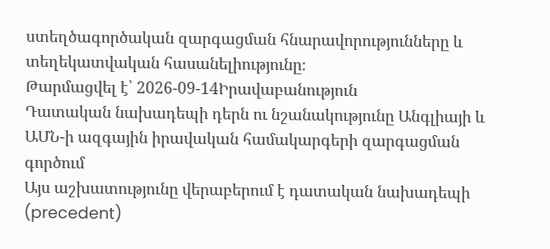ստեղծագործական զարգացման հնարավորությունները և տեղեկատվական հասանելիությունը։
Թարմացվել է՝ 2026-09-14Իրավաբանություն
Դատական նախադեպի դերն ու նշանակությունը Անգլիայի և ԱՄՆ-ի ազգային իրավական համակարգերի զարգացման գործում
Այս աշխատությունը վերաբերում է դատական նախադեպի (precedent)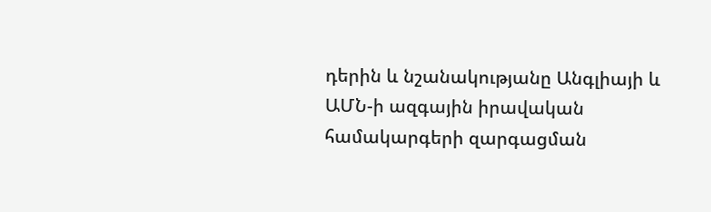դերին և նշանակությանը Անգլիայի և ԱՄՆ-ի ազգային իրավական համակարգերի զարգացման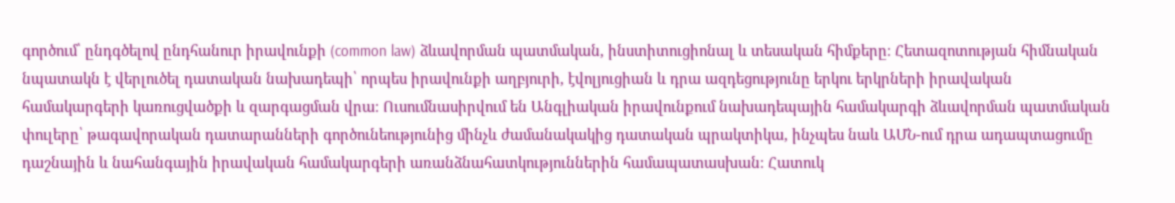գործում՝ ընդգծելով ընդհանուր իրավունքի (common law) ձևավորման պատմական, ինստիտուցիոնալ և տեսական հիմքերը։ Հետազոտության հիմնական նպատակն է վերլուծել դատական նախադեպի՝ որպես իրավունքի աղբյուրի, էվոլյուցիան և դրա ազդեցությունը երկու երկրների իրավական համակարգերի կառուցվածքի և զարգացման վրա։ Ուսումնասիրվում են Անգլիական իրավունքում նախադեպային համակարգի ձևավորման պատմական փուլերը՝ թագավորական դատարանների գործունեությունից մինչև ժամանակակից դատական պրակտիկա, ինչպես նաև ԱՄՆ-ում դրա ադապտացումը դաշնային և նահանգային իրավական համակարգերի առանձնահատկություններին համապատասխան։ Հատուկ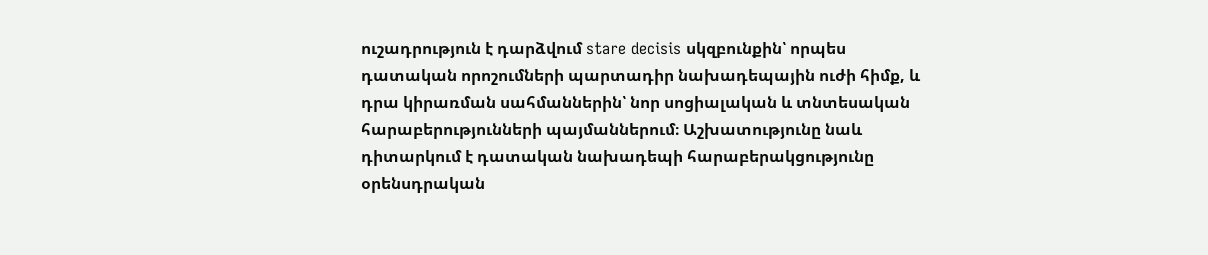ուշադրություն է դարձվում stare decisis սկզբունքին՝ որպես դատական որոշումների պարտադիր նախադեպային ուժի հիմք, և դրա կիրառման սահմաններին՝ նոր սոցիալական և տնտեսական հարաբերությունների պայմաններում։ Աշխատությունը նաև դիտարկում է դատական նախադեպի հարաբերակցությունը օրենսդրական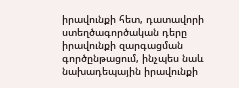իրավունքի հետ, դատավորի ստեղծագործական դերը իրավունքի զարգացման գործընթացում, ինչպես նաև նախադեպային իրավունքի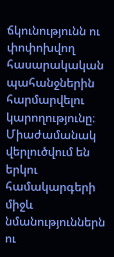ճկունությունն ու փոփոխվող հասարակական պահանջներին հարմարվելու կարողությունը։ Միաժամանակ վերլուծվում են երկու համակարգերի միջև նմանություններն ու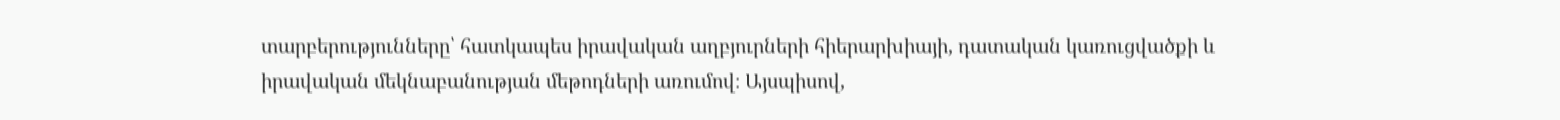տարբերությունները՝ հատկապես իրավական աղբյուրների հիերարխիայի, դատական կառուցվածքի և իրավական մեկնաբանության մեթոդների առումով։ Այսպիսով,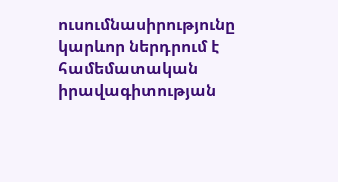ուսումնասիրությունը կարևոր ներդրում է համեմատական իրավագիտության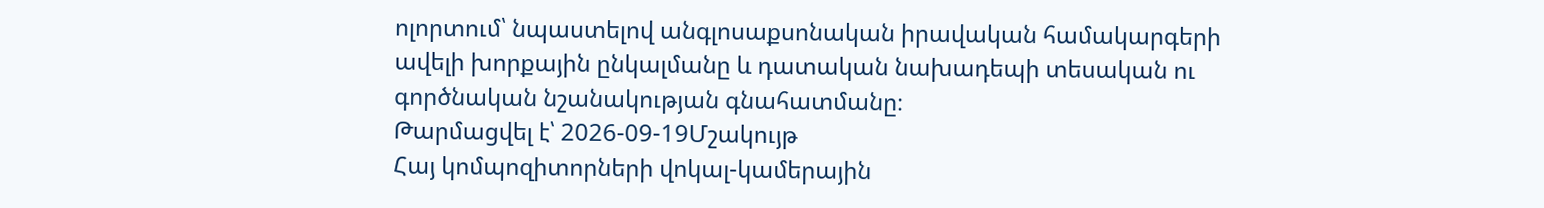ոլորտում՝ նպաստելով անգլոսաքսոնական իրավական համակարգերի ավելի խորքային ընկալմանը և դատական նախադեպի տեսական ու գործնական նշանակության գնահատմանը։
Թարմացվել է՝ 2026-09-19Մշակույթ
Հայ կոմպոզիտորների վոկալ-կամերային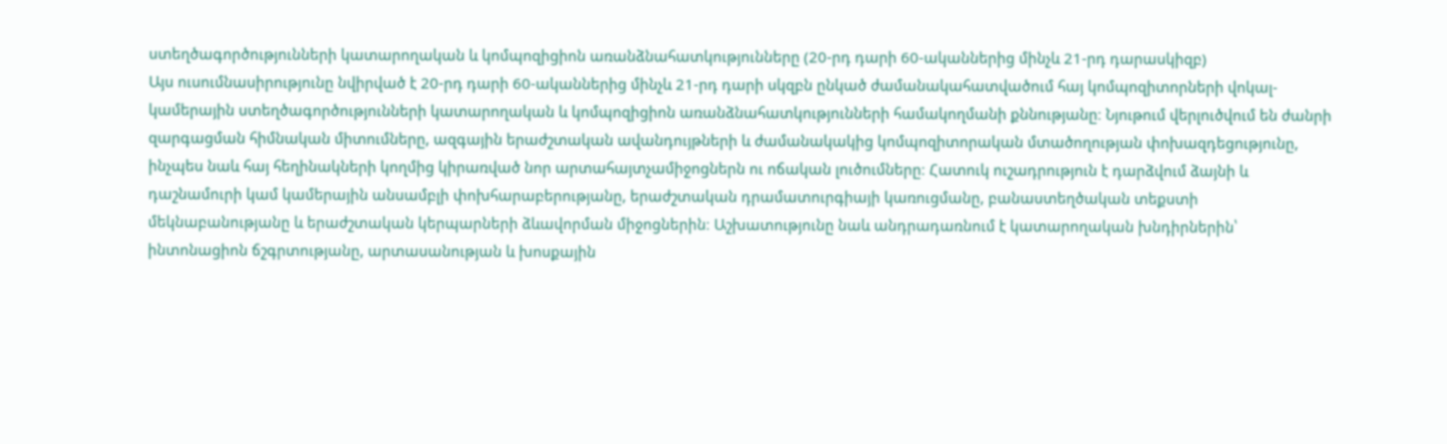ստեղծագործությունների կատարողական և կոմպոզիցիոն առանձնահատկությունները (20-րդ դարի 60-ականներից մինչև 21-րդ դարասկիզբ)
Այս ուսումնասիրությունը նվիրված է 20-րդ դարի 60-ականներից մինչև 21-րդ դարի սկզբն ընկած ժամանակահատվածում հայ կոմպոզիտորների վոկալ-կամերային ստեղծագործությունների կատարողական և կոմպոզիցիոն առանձնահատկությունների համակողմանի քննությանը։ Նյութում վերլուծվում են ժանրի զարգացման հիմնական միտումները, ազգային երաժշտական ավանդույթների և ժամանակակից կոմպոզիտորական մտածողության փոխազդեցությունը, ինչպես նաև հայ հեղինակների կողմից կիրառված նոր արտահայտչամիջոցներն ու ոճական լուծումները։ Հատուկ ուշադրություն է դարձվում ձայնի և դաշնամուրի կամ կամերային անսամբլի փոխհարաբերությանը, երաժշտական դրամատուրգիայի կառուցմանը, բանաստեղծական տեքստի մեկնաբանությանը և երաժշտական կերպարների ձևավորման միջոցներին։ Աշխատությունը նաև անդրադառնում է կատարողական խնդիրներին՝ ինտոնացիոն ճշգրտությանը, արտասանության և խոսքային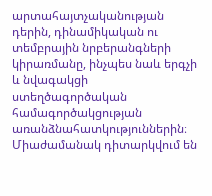արտահայտչականության դերին, դինամիկական ու տեմբրային նրբերանգների կիրառմանը, ինչպես նաև երգչի և նվագակցի ստեղծագործական համագործակցության առանձնահատկություններին։ Միաժամանակ դիտարկվում են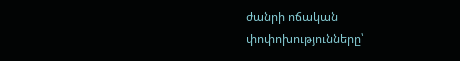ժանրի ոճական փոփոխությունները՝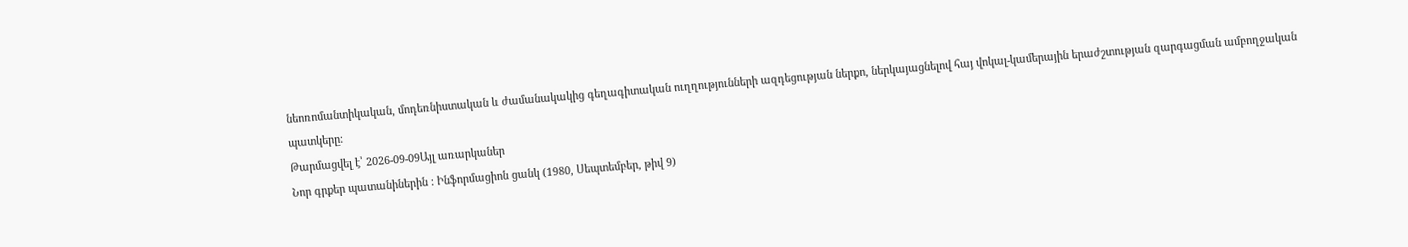նեոռոմանտիկական, մոդեռնիստական և ժամանակակից գեղագիտական ուղղությունների ազդեցության ներքո, ներկայացնելով հայ վոկալ-կամերային երաժշտության զարգացման ամբողջական պատկերը։
Թարմացվել է՝ 2026-09-09Այլ առարկաներ
Նոր գրքեր պատանիներին : Ինֆորմացիոն ցանկ (1980, Սեպտեմբեր, թիվ 9)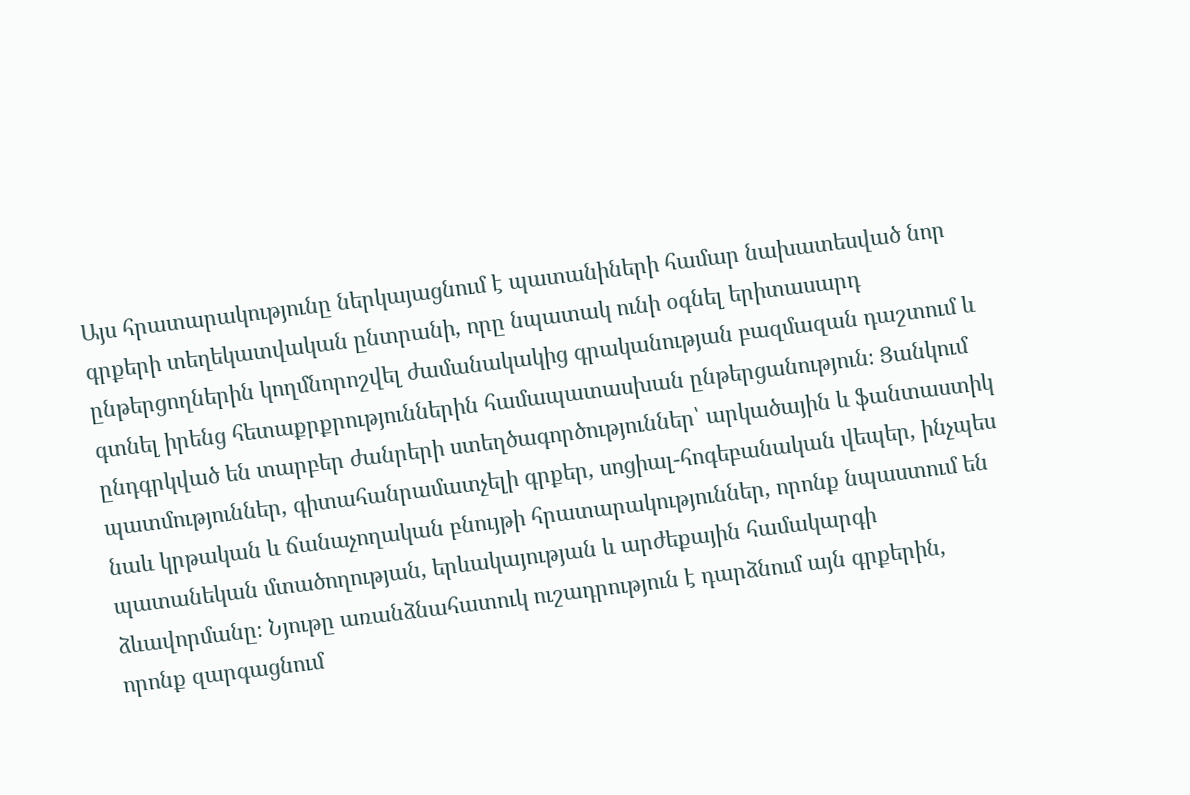Այս հրատարակությունը ներկայացնում է պատանիների համար նախատեսված նոր գրքերի տեղեկատվական ընտրանի, որը նպատակ ունի օգնել երիտասարդ ընթերցողներին կողմնորոշվել ժամանակակից գրականության բազմազան դաշտում և գտնել իրենց հետաքրքրություններին համապատասխան ընթերցանություն։ Ցանկում ընդգրկված են տարբեր ժանրերի ստեղծագործություններ՝ արկածային և ֆանտաստիկ պատմություններ, գիտահանրամատչելի գրքեր, սոցիալ-հոգեբանական վեպեր, ինչպես նաև կրթական և ճանաչողական բնույթի հրատարակություններ, որոնք նպաստում են պատանեկան մտածողության, երևակայության և արժեքային համակարգի ձևավորմանը։ Նյութը առանձնահատուկ ուշադրություն է դարձնում այն գրքերին, որոնք զարգացնում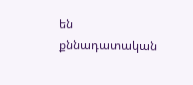են քննադատական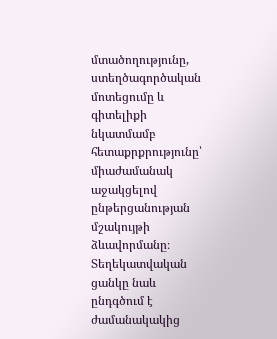մտածողությունը, ստեղծագործական մոտեցումը և գիտելիքի նկատմամբ հետաքրքրությունը՝ միաժամանակ աջակցելով ընթերցանության մշակույթի ձևավորմանը։ Տեղեկատվական ցանկը նաև ընդգծում է ժամանակակից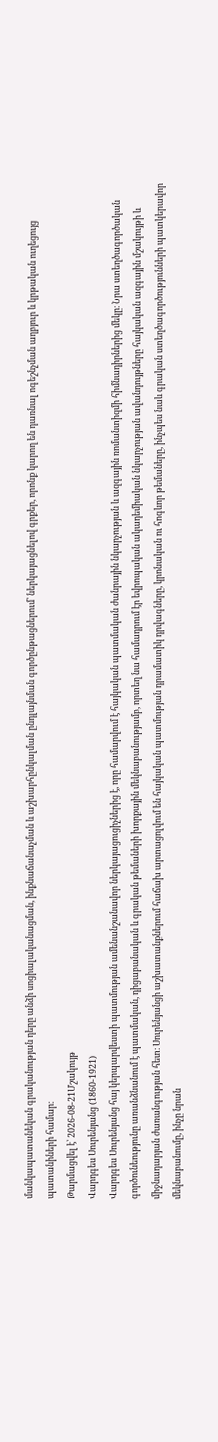մանկապատանեկան գրականության դերը անձի սոցիալականացման, ինքնաճանաչման և աշխարհընկալման ընդլայնման գործընթացներում՝ ներկայացնելով գրքեր, որոնք կարող են դառնալ ոգեշնչման աղբյուր և կրթական ուղեցույց պատանիների համար։
Թարմացվել է՝ 2026-08-21Մշակույթ
Վարդգես Սուրենյանց (1860-1921)
Վարդգես Սուրենյանց հայ կերպարվեստի պատմության ամենանշանավոր ներկայացուցիչներից է, որը համարվում է հայկական պատմական ժանրային նկարչության և ազգային ռոմանտիզմի հիմնադիրներից մեկը։ Նրա ստեղծագործական գործունեությունը առանձնանում է պատմական, դիցաբանական և գրական թեմաների խորքային մեկնաբանությամբ, որտեղ նա համադրում էր եվրոպական ակադեմիական նկարչության ավանդույթները հայկական ազգային մշակույթի և միջնադարյան ժառանգության հետ։ Սուրենյանցի աշխատանքներում հաճախ արտացոլվում են հայկական պատմության դրամատիկ դրվագները, կրոնական ու հոգևոր թեմաները, ինչպես նաև գրական ստեղծագործությունների պատկերավոր մեկնաբանումը, ինչը նրան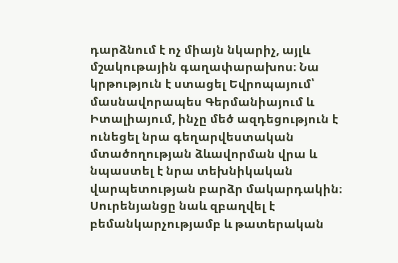դարձնում է ոչ միայն նկարիչ, այլև մշակութային գաղափարախոս։ Նա կրթություն է ստացել Եվրոպայում՝ մասնավորապես Գերմանիայում և Իտալիայում, ինչը մեծ ազդեցություն է ունեցել նրա գեղարվեստական մտածողության ձևավորման վրա և նպաստել է նրա տեխնիկական վարպետության բարձր մակարդակին։ Սուրենյանցը նաև զբաղվել է բեմանկարչությամբ և թատերական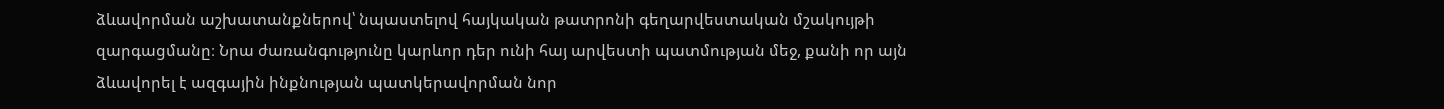ձևավորման աշխատանքներով՝ նպաստելով հայկական թատրոնի գեղարվեստական մշակույթի զարգացմանը։ Նրա ժառանգությունը կարևոր դեր ունի հայ արվեստի պատմության մեջ, քանի որ այն ձևավորել է ազգային ինքնության պատկերավորման նոր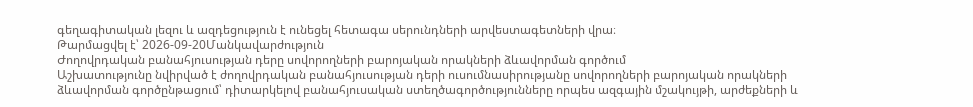գեղագիտական լեզու և ազդեցություն է ունեցել հետագա սերունդների արվեստագետների վրա։
Թարմացվել է՝ 2026-09-20Մանկավարժություն
Ժողովրդական բանահյուսության դերը սովորողների բարոյական որակների ձևավորման գործում
Աշխատությունը նվիրված է ժողովրդական բանահյուսության դերի ուսումնասիրությանը սովորողների բարոյական որակների ձևավորման գործընթացում՝ դիտարկելով բանահյուսական ստեղծագործությունները որպես ազգային մշակույթի, արժեքների և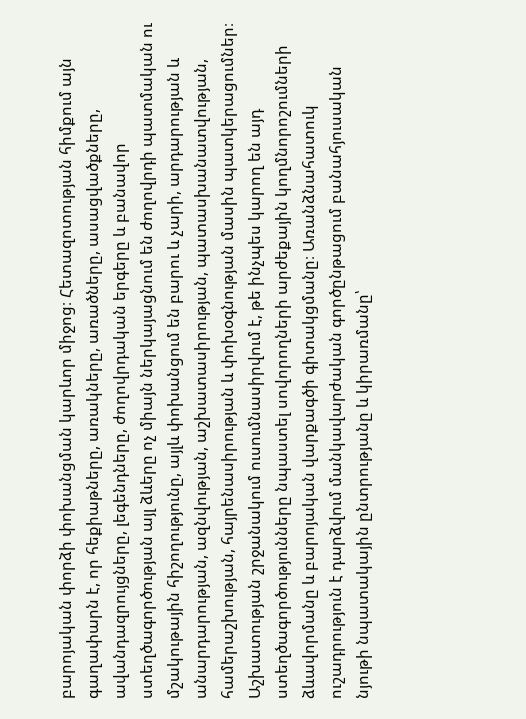բարոյական փորձի փոխանցման կարևոր միջոց։ Հետազոտության հիմքում այն գաղափարն է, որ հեքիաթները, առակները, առածները, ասացվածքները, ավանդազրույցները, լեգենդները, ժողովրդական երգերը և բանավոր ստեղծագործության այլ ձևերը ոչ միայն ներկայացնում են ժողովրդի պատմական ու մշակութային հիշողությունը, այլև փոխանցում են բարու և չարի, արդարության և անարդարության, ազնվության, աշխատասիրության, պատասխանատվության, համերաշխության, հայրենասիրության և փոխօգնության մասին պատկերացումներ։ Աշխատության շրջանակում ուսումնասիրվում է, թե ինչպես կարող են այդ ստեղծագործությունները նպաստել սովորողների արժեքային կողմնորոշումների ձևավորմանը և բարոյական վարքագծի գիտակցմանը։ Առանձնահատուկ ուշադրություն է դարձվում մանկավարժական գործընթացում բանահյուսական նյութի նպատակային ընտրությանը և կիրառմանը՝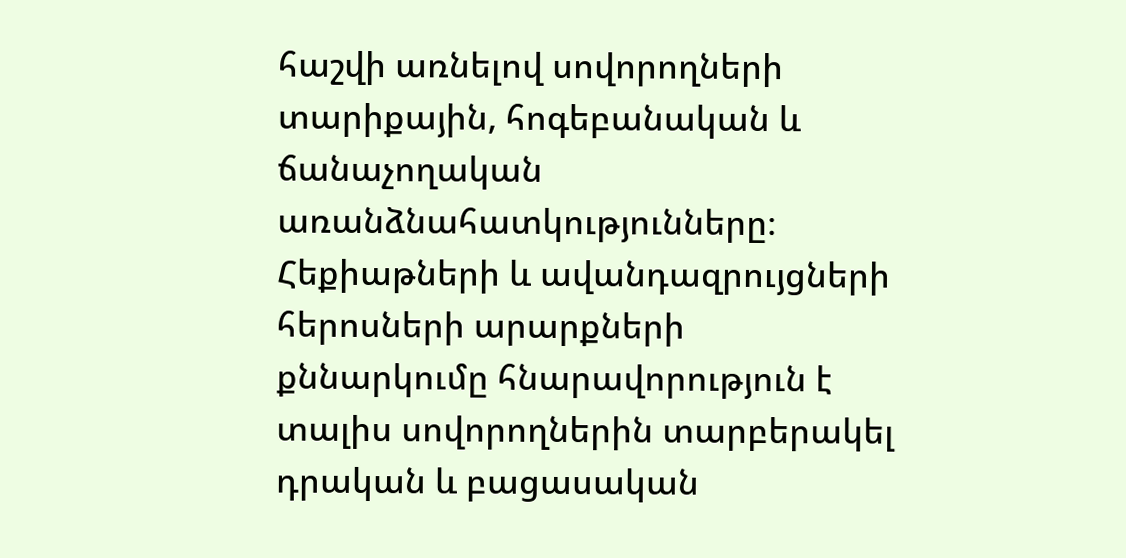հաշվի առնելով սովորողների տարիքային, հոգեբանական և ճանաչողական առանձնահատկությունները։ Հեքիաթների և ավանդազրույցների հերոսների արարքների քննարկումը հնարավորություն է տալիս սովորողներին տարբերակել դրական և բացասական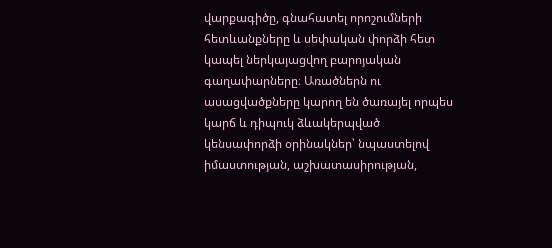վարքագիծը, գնահատել որոշումների հետևանքները և սեփական փորձի հետ կապել ներկայացվող բարոյական գաղափարները։ Առածներն ու ասացվածքները կարող են ծառայել որպես կարճ և դիպուկ ձևակերպված կենսափորձի օրինակներ՝ նպաստելով իմաստության, աշխատասիրության,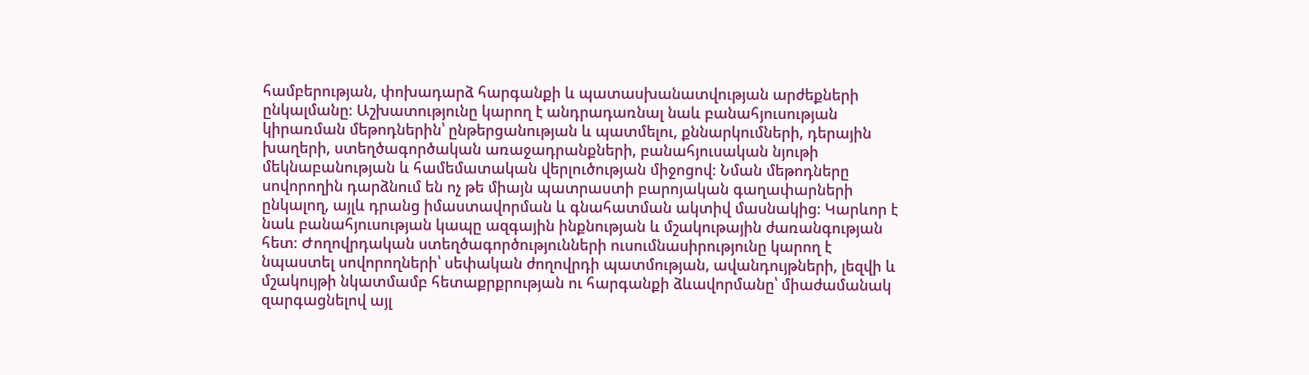համբերության, փոխադարձ հարգանքի և պատասխանատվության արժեքների ընկալմանը։ Աշխատությունը կարող է անդրադառնալ նաև բանահյուսության կիրառման մեթոդներին՝ ընթերցանության և պատմելու, քննարկումների, դերային խաղերի, ստեղծագործական առաջադրանքների, բանահյուսական նյութի մեկնաբանության և համեմատական վերլուծության միջոցով։ Նման մեթոդները սովորողին դարձնում են ոչ թե միայն պատրաստի բարոյական գաղափարների ընկալող, այլև դրանց իմաստավորման և գնահատման ակտիվ մասնակից։ Կարևոր է նաև բանահյուսության կապը ազգային ինքնության և մշակութային ժառանգության հետ։ Ժողովրդական ստեղծագործությունների ուսումնասիրությունը կարող է նպաստել սովորողների՝ սեփական ժողովրդի պատմության, ավանդույթների, լեզվի և մշակույթի նկատմամբ հետաքրքրության ու հարգանքի ձևավորմանը՝ միաժամանակ զարգացնելով այլ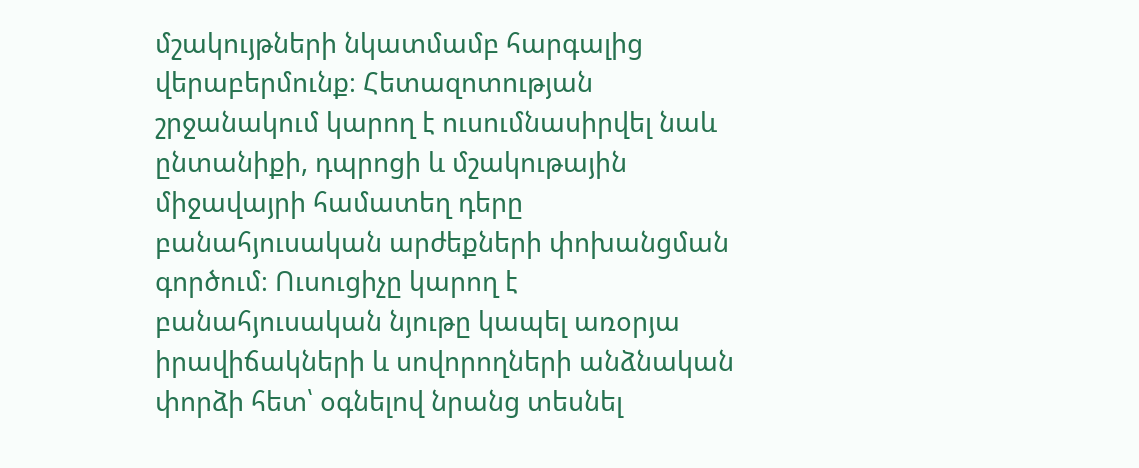մշակույթների նկատմամբ հարգալից վերաբերմունք։ Հետազոտության շրջանակում կարող է ուսումնասիրվել նաև ընտանիքի, դպրոցի և մշակութային միջավայրի համատեղ դերը բանահյուսական արժեքների փոխանցման գործում։ Ուսուցիչը կարող է բանահյուսական նյութը կապել առօրյա իրավիճակների և սովորողների անձնական փորձի հետ՝ օգնելով նրանց տեսնել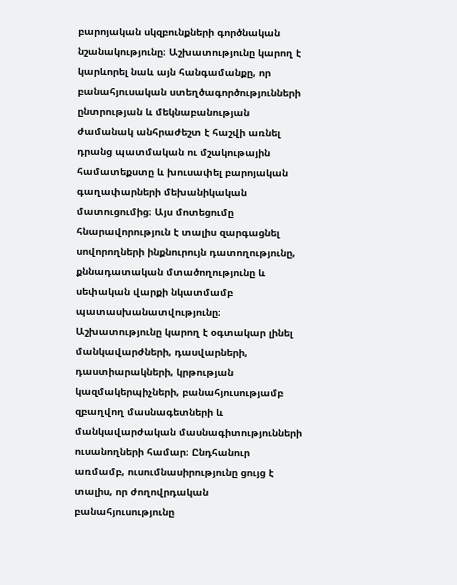բարոյական սկզբունքների գործնական նշանակությունը։ Աշխատությունը կարող է կարևորել նաև այն հանգամանքը, որ բանահյուսական ստեղծագործությունների ընտրության և մեկնաբանության ժամանակ անհրաժեշտ է հաշվի առնել դրանց պատմական ու մշակութային համատեքստը և խուսափել բարոյական գաղափարների մեխանիկական մատուցումից։ Այս մոտեցումը հնարավորություն է տալիս զարգացնել սովորողների ինքնուրույն դատողությունը, քննադատական մտածողությունը և սեփական վարքի նկատմամբ պատասխանատվությունը։ Աշխատությունը կարող է օգտակար լինել մանկավարժների, դասվարների, դաստիարակների, կրթության կազմակերպիչների, բանահյուսությամբ զբաղվող մասնագետների և մանկավարժական մասնագիտությունների ուսանողների համար։ Ընդհանուր առմամբ, ուսումնասիրությունը ցույց է տալիս, որ ժողովրդական բանահյուսությունը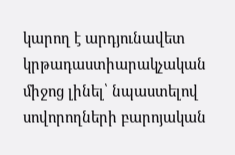կարող է արդյունավետ կրթադաստիարակչական միջոց լինել՝ նպաստելով սովորողների բարոյական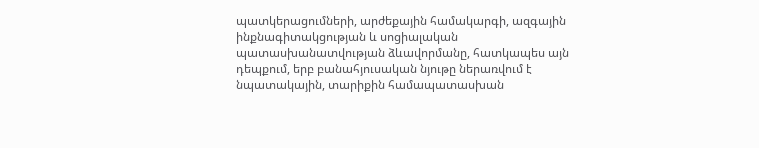պատկերացումների, արժեքային համակարգի, ազգային ինքնագիտակցության և սոցիալական պատասխանատվության ձևավորմանը, հատկապես այն դեպքում, երբ բանահյուսական նյութը ներառվում է նպատակային, տարիքին համապատասխան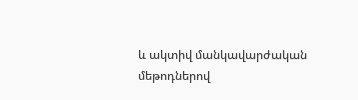և ակտիվ մանկավարժական մեթոդներով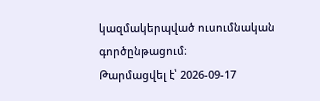կազմակերպված ուսումնական գործընթացում։
Թարմացվել է՝ 2026-09-17